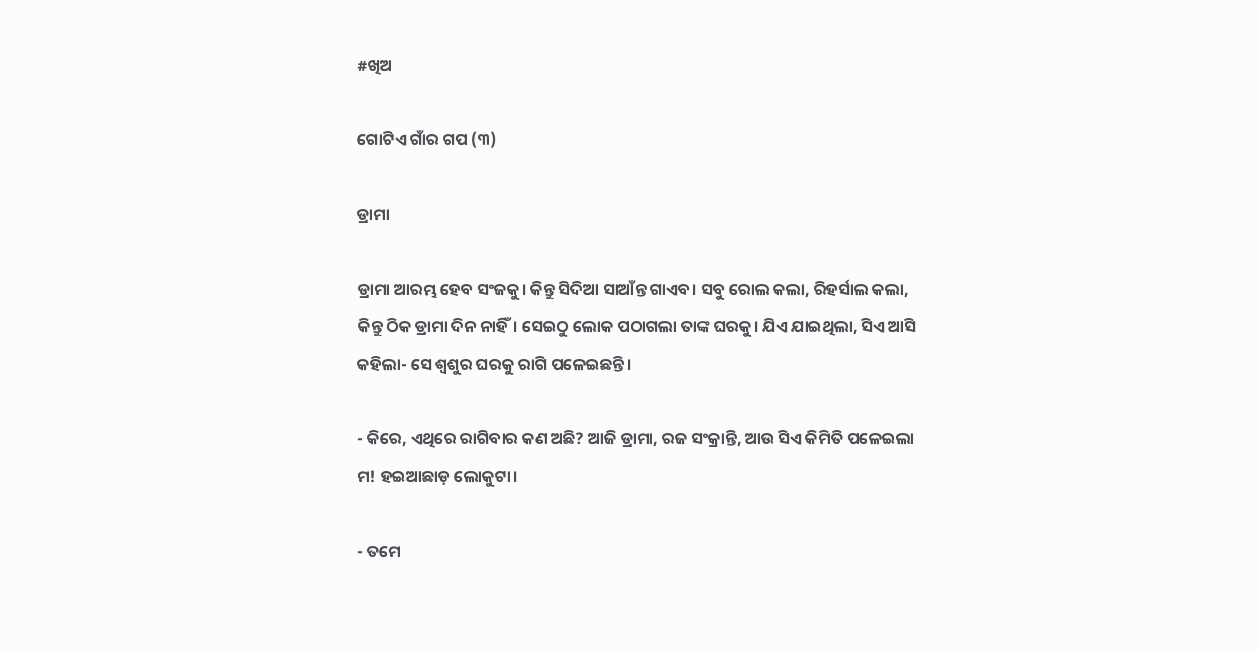#ଖିଅ

ଗୋଟିଏ ଗାଁର ଗପ (୩)

ଡ୍ରାମା

ଡ୍ରାମା ଆରମ୍ଭ ହେବ ସଂଜକୁ। କିନ୍ତୁ ସିଦିଆ ସାଆଁନ୍ତ ଗାଏବ। ସବୁ ରୋଲ କଲା, ରିହର୍ସାଲ କଲା, କିନ୍ତୁ ଠିକ ଡ୍ରାମା ଦିନ ନାହିଁ। ସେଇଠୁ ଲୋକ ପଠାଗଲା ତାଙ୍କ ଘରକୁ। ଯିଏ ଯାଇଥିଲା, ସିଏ ଆସି କହିଲା- ସେ ଶ୍ୱଶୁର ଘରକୁ ରାଗି ପଳେଇଛନ୍ତି।

- କିରେ, ଏଥିରେ ରାଗିବାର କଣ ଅଛି? ଆଜି ଡ୍ରାମା, ରଜ ସଂକ୍ରାନ୍ତି, ଆଉ ସିଏ କିମିତି ପଳେଇଲା ମ! ହଇଆଛାଡ଼ ଲୋକୁଟା।

- ତମେ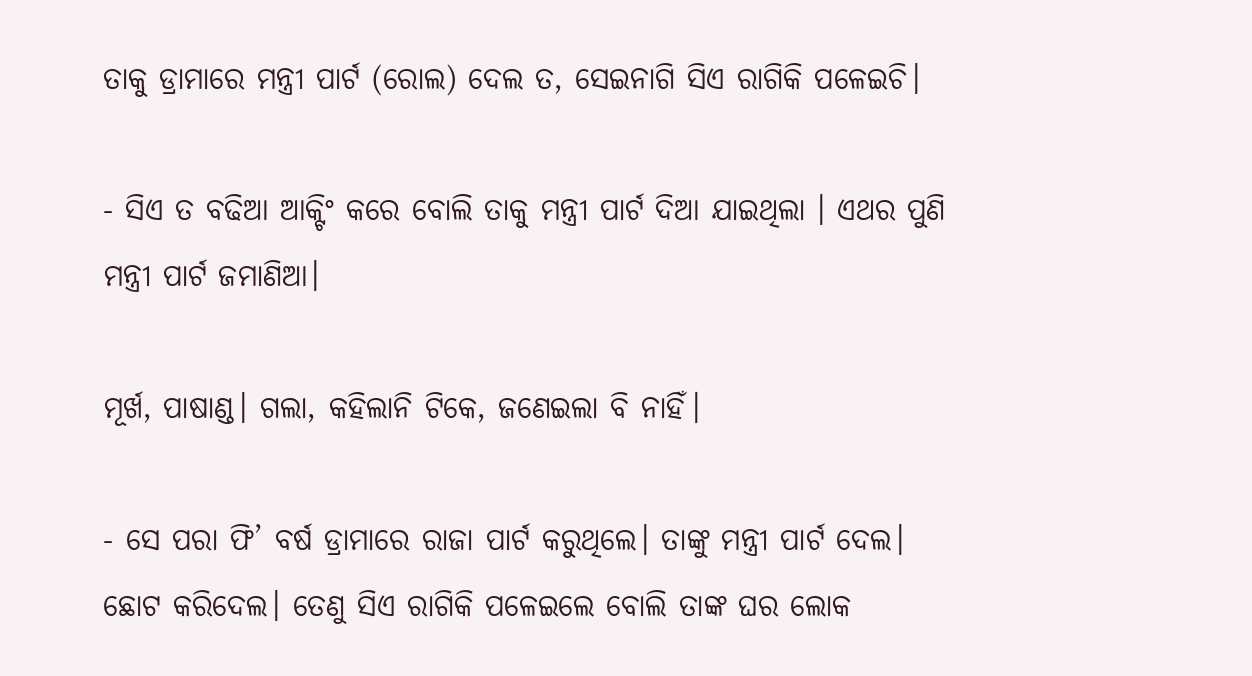ତାକୁ ଡ୍ରାମାରେ ମନ୍ତ୍ରୀ ପାର୍ଟ (ରୋଲ) ଦେଲ ତ, ସେଇନାଗି ସିଏ ରାଗିକି ପଳେଇଚି।

- ସିଏ ତ ବଢିଆ ଆକ୍ଟିଂ କରେ ବୋଲି ତାକୁ ମନ୍ତ୍ରୀ ପାର୍ଟ ଦିଆ ଯାଇଥିଲା । ଏଥର ପୁଣି ମନ୍ତ୍ରୀ ପାର୍ଟ ଜମାଣିଆ।

ମୂର୍ଖ, ପାଷାଣ୍ଡ। ଗଲା, କହିଲାନି ଟିକେ, ଜଣେଇଲା ବି ନାହିଁ।

- ସେ ପରା ଫି’ ବର୍ଷ ଡ୍ରାମାରେ ରାଜା ପାର୍ଟ କରୁଥିଲେ। ତାଙ୍କୁ ମନ୍ତ୍ରୀ ପାର୍ଟ ଦେଲ। ଛୋଟ କରିଦେଲ। ତେଣୁ ସିଏ ରାଗିକି ପଳେଇଲେ ବୋଲି ତାଙ୍କ ଘର ଲୋକ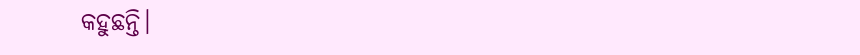କହୁଛନ୍ତି।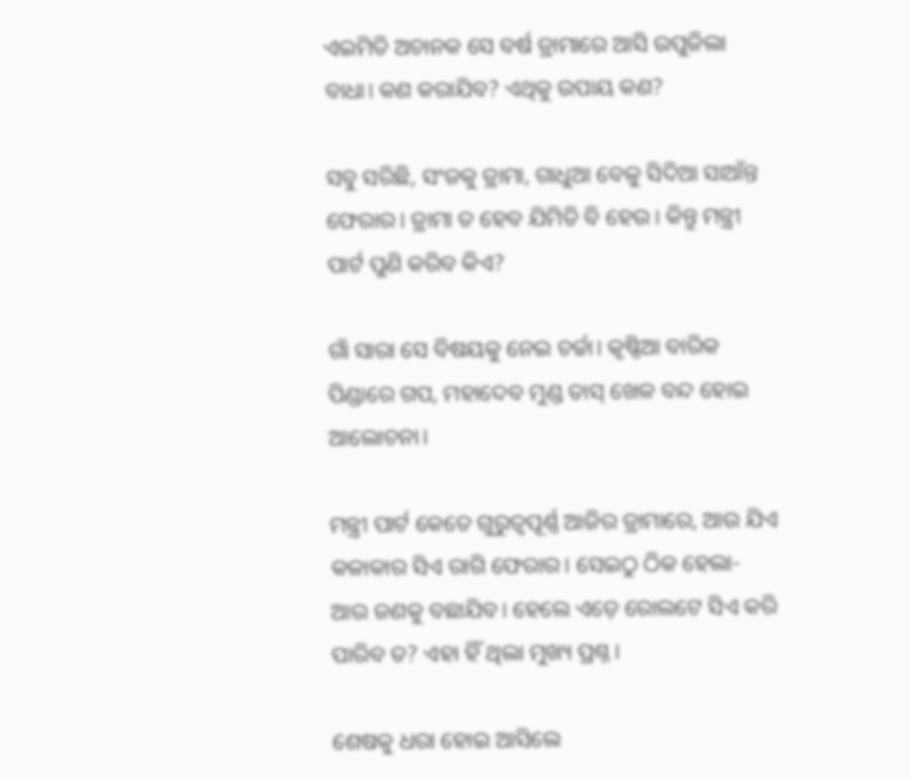ଏଇମିତି ଅଚାନକ ସେ ବର୍ଷ ଡ୍ରାମାରେ ଆସି ଉପୁଜିଲା ବାଧା। କଣ କରାଯିବ? ଏଥିକୁ ଉପାୟ କଣ?

ସବୁ ସରିଛି, ସଂଜକୁ ଡ୍ରାମା, ଗାଧୁଆ ବେଳୁ ସିଦିଆ ସାଆଁନ୍ତ ଫେରାର। ଡ୍ରାମା ତ ହେବ ଯିମିତି ବି ହେଉ। କିନ୍ତୁ ମନ୍ତ୍ରୀ ପାର୍ଟ ପୁଣି କରିବ କିଏ?

ଗାଁ ସାରା ସେ ବିଷୟକୁ ନେଇ ଚର୍ଚ୍ଚା। କୃଷ୍ଣିଆ ବାରିକ ପିଣ୍ଡାରେ ଗପ, ମହାଦେବ ମୁଣ୍ଡ ତାସ୍ ଖେଳ ବନ୍ଦ ହୋଇ ଆଲୋଚନା।

ମନ୍ତ୍ରୀ ପାର୍ଟ କେତେ ଗୁରୁତ୍ୱପୂର୍ଣ୍ଣ ଆଜିର ଡ୍ରାମାରେ, ଆଉ ଯିଏ କଳାକାର ସିଏ ରାଗି ଫେରାର। ସେଇଠୁ ଠିକ ହେଲା- ଆଉ ଜଣକୁ ବଛାଯିବ। ହେଲେ ଏଡ଼େ ରୋଲଟେ ସିଏ କରି ପାରିବ ତ? ଏହା ହିଁ ଥିଲା ମୁଖ୍ୟ ପ୍ରଶ୍ନ।

ଶେଷକୁ ଧରା ହୋଇ ଆସିଲେ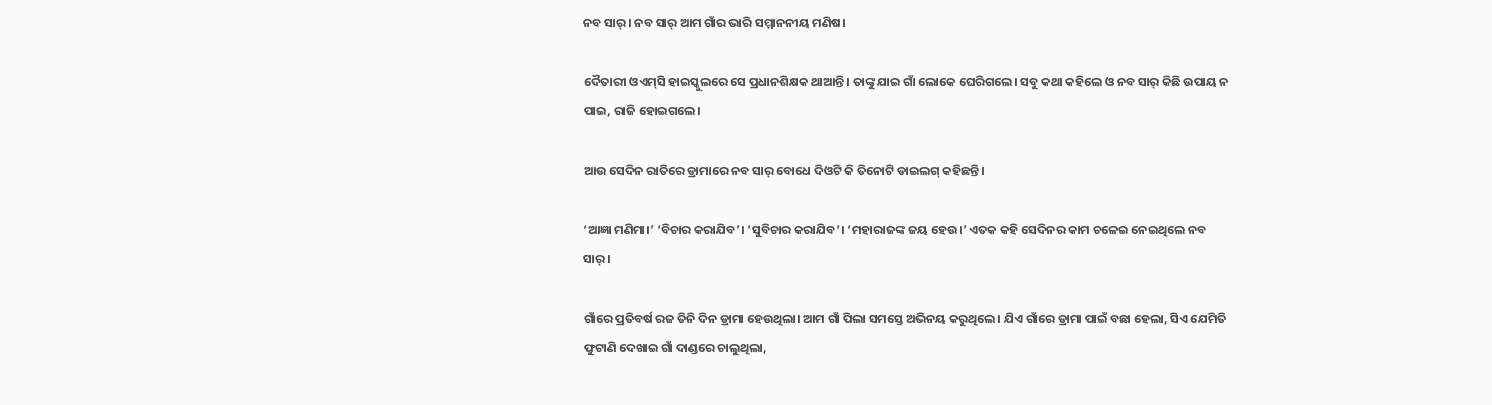ନବ ସାର୍। ନବ ସାର୍ ଆମ ଗାଁର ଭାରି ସମ୍ମାନନୀୟ ମଣିଷ।

ଦୈତାରୀ ଓଏମ୍‌ସି ହାଇସ୍କୁଲରେ ସେ ପ୍ରଧାନଶିକ୍ଷକ ଥାଆନ୍ତି। ତାଙ୍କୁ ଯାଇ ଗାଁ ଲୋକେ ଘେରିଗଲେ। ସବୁ କଥା କହିଲେ ଓ ନବ ସାର୍ କିଛି ଉପାୟ ନ ପାଇ, ରାଜି ହୋଇଗଲେ।

ଆଉ ସେଦିନ ରାତିରେ ଡ୍ରାମାରେ ନବ ସାର୍ ବୋଧେ ଦିଓଟି କି ତିନୋଟି ଡାଇଲଗ୍ କହିଛନ୍ତି।

‘ଆଜ୍ଞା ମଣିମା।’ ‘ବିଚାର କରାଯିବ’। ‘ସୁବିଚାର କରାଯିବ’। ‘ମହାରାଜଙ୍କ ଜୟ ହେଉ।’ ଏତକ କହି ସେଦିନର କାମ ଚଳେଇ ନେଇଥିଲେ ନବ ସାର୍।

ଗାଁରେ ପ୍ରତିବର୍ଷ ରଜ ତିନି ଦିନ ଡ୍ରାମା ହେଉଥିଲା। ଆମ ଗାଁ ପିଲା ସମସ୍ତେ ଅଭିନୟ କରୁଥିଲେ। ଯିଏ ଗାଁରେ ଡ୍ରାମା ପାଇଁ ବଛା ହେଲା, ସିଏ ଯେମିତି ଫୁଟାଣି ଦେଖାଇ ଗାଁ ଦାଣ୍ଡରେ ଚାଲୁଥିଲା,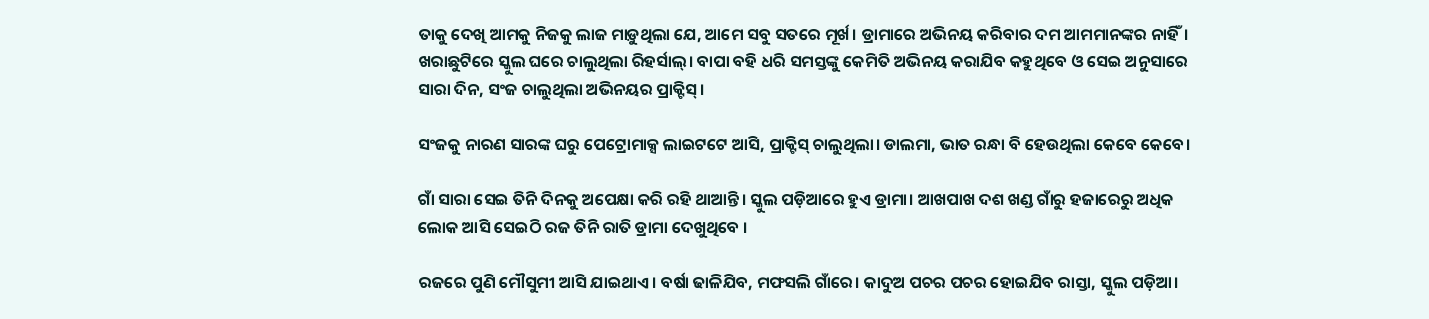ତାକୁ ଦେଖି ଆମକୁ ନିଜକୁ ଲାଜ ମାଡ଼ୁଥିଲା ଯେ, ଆମେ ସବୁ ସତରେ ମୂର୍ଖ। ଡ୍ରାମାରେ ଅଭିନୟ କରିବାର ଦମ ଆମମାନଙ୍କର ନାହିଁ। ଖରାଛୁଟିରେ ସ୍କୁଲ ଘରେ ଚାଲୁଥିଲା ରିହର୍ସାଲ୍। ବାପା ବହି ଧରି ସମସ୍ତଙ୍କୁ କେମିତି ଅଭିନୟ କରାଯିବ କହୁଥିବେ ଓ ସେଇ ଅନୁସାରେ ସାରା ଦିନ, ସଂଜ ଚାଲୁଥିଲା ଅଭିନୟର ପ୍ରାକ୍ଟିସ୍।

ସଂଜକୁ ନାରଣ ସାରଙ୍କ ଘରୁ ପେଟ୍ରୋମାକ୍ସ ଲାଇଟଟେ ଆସି, ପ୍ରାକ୍ଟିସ୍ ଚାଲୁଥିଲା। ଡାଲମା, ଭାତ ରନ୍ଧା ବି ହେଉଥିଲା କେବେ କେବେ।

ଗାଁ ସାରା ସେଇ ତିନି ଦିନକୁ ଅପେକ୍ଷା କରି ରହି ଥାଆନ୍ତି। ସ୍କୁଲ ପଡ଼ିଆରେ ହୁଏ ଡ୍ରାମା। ଆଖପାଖ ଦଶ ଖଣ୍ଡ ଗାଁରୁ ହଜାରେରୁ ଅଧିକ ଲୋକ ଆସି ସେଇଠି ରଜ ତିନି ରାତି ଡ୍ରାମା ଦେଖୁଥିବେ ।

ରଜରେ ପୁଣି ମୌସୁମୀ ଆସି ଯାଇଥାଏ। ବର୍ଷା ଢାଳିଯିବ, ମଫସଲି ଗାଁରେ। କାଦୁଅ ପଚର ପଚର ହୋଇଯିବ ରାସ୍ତା, ସ୍କୁଲ ପଡ଼ିଆ।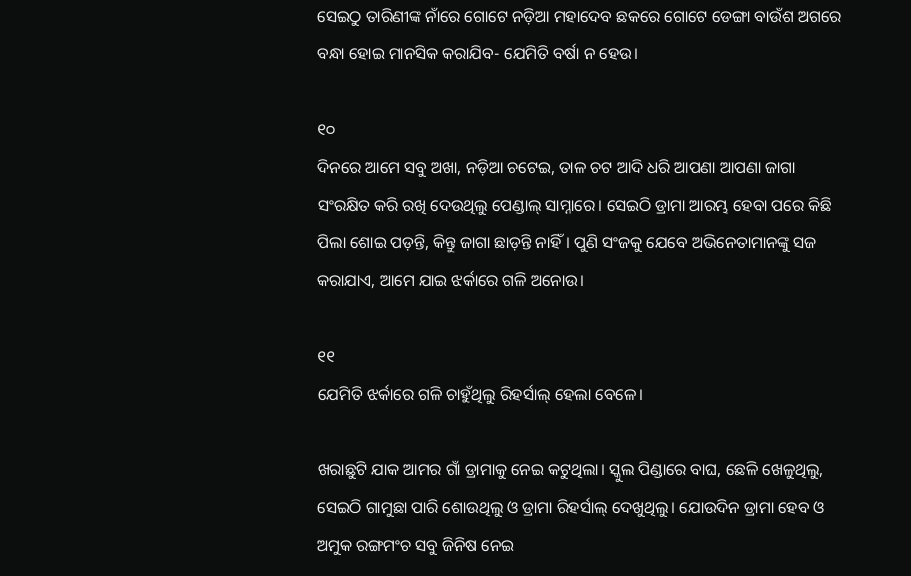ସେଇଠୁ ତାରିଣୀଙ୍କ ନାଁରେ ଗୋଟେ ନଡ଼ିଆ ମହାଦେବ ଛକରେ ଗୋଟେ ଡେଙ୍ଗା ବାଉଁଶ ଅଗରେ ବନ୍ଧା ହୋଇ ମାନସିକ କରାଯିବ- ଯେମିତି ବର୍ଷା ନ ହେଉ।

୧୦
ଦିନରେ ଆମେ ସବୁ ଅଖା, ନଡ଼ିଆ ଚଟେଇ, ତାଳ ଚଟ ଆଦି ଧରି ଆପଣା ଆପଣା ଜାଗା ସଂରକ୍ଷିତ କରି ରଖି ଦେଉଥିଲୁ ପେଣ୍ଡାଲ୍ ସାମ୍ନାରେ। ସେଇଠି ଡ୍ରାମା ଆରମ୍ଭ ହେବା ପରେ କିଛି ପିଲା ଶୋଇ ପଡ଼ନ୍ତି, କିନ୍ତୁ ଜାଗା ଛାଡ଼ନ୍ତି ନାହିଁ। ପୁଣି ସଂଜକୁ ଯେବେ ଅଭିନେତାମାନଙ୍କୁ ସଜ କରାଯାଏ, ଆମେ ଯାଇ ଝର୍କାରେ ଗଳି ଅନୋଉ।

୧୧
ଯେମିତି ଝର୍କାରେ ଗଳି ଚାହୁଁଥିଲୁ ରିହର୍ସାଲ୍ ହେଲା ବେଳେ।

ଖରାଛୁଟି ଯାକ ଆମର ଗାଁ ଡ୍ରାମାକୁ ନେଇ କଟୁଥିଲା। ସ୍କୁଲ ପିଣ୍ଡାରେ ବାଘ, ଛେଳି ଖେଳୁଥିଲୁ, ସେଇଠି ଗାମୁଛା ପାରି ଶୋଉଥିଲୁ ଓ ଡ୍ରାମା ରିହର୍ସାଲ୍ ଦେଖୁଥିଲୁ। ଯୋଉଦିନ ଡ୍ରାମା ହେବ ଓ ଅମୁକ ରଙ୍ଗମଂଚ ସବୁ ଜିନିଷ ନେଇ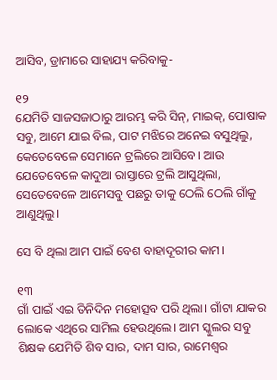ଆସିବ, ଡ୍ରାମାରେ ସାହାଯ୍ୟ କରିବାକୁ-

୧୨
ଯେମିତି ସାଜସଜାଠାରୁ ଆରମ୍ଭ କରି ସିନ୍‌, ମାଇକ୍‌, ପୋଷାକ ସବୁ, ଆମେ ଯାଇ ବିଲ, ପାଟ ମଝିରେ ଅନେଇ ବସୁଥିଲୁ, କେତେବେଳେ ସେମାନେ ଟ୍ରଲିରେ ଆସିବେ। ଆଉ ଯେତେବେଳେ କାଦୁଆ ରାସ୍ତାରେ ଟ୍ରଲି ଆସୁଥିଲା, ସେତେବେଳେ ଆମେସବୁ ପଛରୁ ତାକୁ ଠେଲି ଠେଲି ଗାଁକୁ ଆଣୁଥିଲୁ।

ସେ ବି ଥିଲା ଆମ ପାଇଁ ବେଶ ବାହାଦୂରୀର କାମ।

୧୩
ଗାଁ ପାଇଁ ଏଇ ତିନିଦିନ ମହୋତ୍ସବ ପରି ଥିଲା। ଗାଁଟା ଯାକର ଲୋକେ ଏଥିରେ ସାମିଲ ହେଉଥିଲେ। ଆମ ସ୍କୁଲର ସବୁ ଶିକ୍ଷକ ଯେମିତି ଶିବ ସାର, ଦାମ ସାର, ରାମେଶ୍ୱର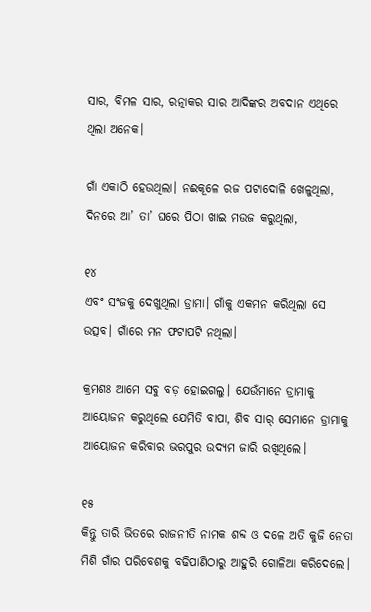ସାର, ବିମଳ ସାର, ରତ୍ନାକର ସାର ଆଦିଙ୍କର ଅବଦାନ ଏଥିରେ ଥିଲା ଅନେକ।

ଗାଁ ଏକାଠି ହେଉଥିଲା। ନଈକୂଳେ ରଜ ପଟାଦୋଳି ଖେଳୁଥିଲା, ଦିନରେ ଆ’ ତା’ ଘରେ ପିଠା ଖାଇ ମଉଜ କରୁଥିଲା,

୧୪
ଏବଂ ସଂଜକୁ ଦେଖୁଥିଲା ଡ୍ରାମା। ଗାଁକୁ ଏକମନ କରିଥିଲା ସେ ଉତ୍ସବ। ଗାଁରେ ମନ ଫଟାପଟି ନଥିଲା।

କ୍ରମଶଃ ଆମେ ସବୁ ବଡ଼ ହୋଇଗଲୁ। ଯେଉଁମାନେ ଡ୍ରାମାକୁ ଆୟୋଜନ କରୁଥିଲେ ଯେମିତି ବାପା, ଶିବ ସାର୍ ସେମାନେ ଡ୍ରାମାକୁ ଆୟୋଜନ କରିବାର ଭରପୁର ଉଦ୍ୟମ ଜାରି ରଖିଥିଲେ।

୧୫
କିନ୍ତୁ ତାରି ଭିତରେ ରାଜନୀତି ନାମକ ଶବ୍ଦ ଓ ଦଳେ ଅତି କୁଜି ନେତା ମିଶି ଗାଁର ପରିବେଶକୁ ବଢିପାଣିଠାରୁ ଆହୁରି ଗୋଳିଆ କରିଦେଲେ।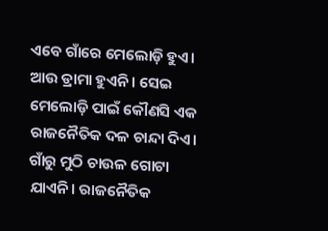ଏବେ ଗାଁରେ ମେଲୋଡ଼ି ହୁଏ। ଆଉ ଡ୍ରାମା ହୁଏନି। ସେଇ ମେଲୋଡ଼ି ପାଇଁ କୌଣସି ଏକ ରାଜନୈତିକ ଦଳ ଚାନ୍ଦା ଦିଏ। ଗାଁରୁ ମୁଠି ଚାଉଳ ଗୋଟା ଯାଏନି। ରାଜନୈତିକ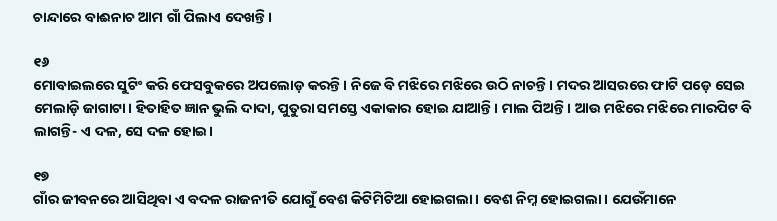ଚାନ୍ଦାରେ ବାଈନାଚ ଆମ ଗାଁ ପିଲାଏ ଦେଖନ୍ତି।

୧୬
ମୋବାଇଲରେ ସୁଟିଂ କରି ଫେସବୁକରେ ଅପଲୋଡ଼ କରନ୍ତି। ନିଜେ ବି ମଝିରେ ମଝିରେ ଉଠି ନାଚନ୍ତି। ମଦର ଆସରରେ ଫାଟି ପଡ଼େ ସେଇ ମେଲାଡ଼ି ଜାଗାଟା। ହିତାହିତ ଜ୍ଞାନ ଭୁଲି ଦାଦା, ପୁତୁରା ସମସ୍ତେ ଏକାକାର ହୋଇ ଯାଆନ୍ତି। ମାଲ ପିଅନ୍ତି। ଆଉ ମଝିରେ ମଝିରେ ମାରପିଟ ବି ଲାଗନ୍ତି- ଏ ଦଳ, ସେ ଦଳ ହୋଇ।

୧୭
ଗାଁର ଜୀବନରେ ଆସିଥିବା ଏ ବଦଳ ରାଜନୀତି ଯୋଗୁଁ ବେଶ କିଟିମିଟିଆ ହୋଇଗଲା। ବେଶ ନିମ୍ନ ହୋଇଗଲା। ଯେଉଁମାନେ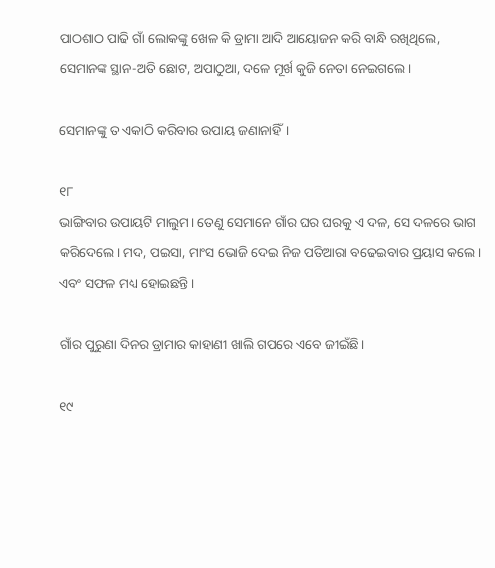ପାଠଶାଠ ପାଢି ଗାଁ ଲୋକଙ୍କୁ ଖେଳ କି ଡ୍ରାମା ଆଦି ଆୟୋଜନ କରି ବାନ୍ଧି ରଖିଥିଲେ, ସେମାନଙ୍କ ସ୍ଥାନ-ଅତି ଛୋଟ, ଅପାଠୁଆ, ଦଳେ ମୂର୍ଖ କୁଜି ନେତା ନେଇଗଲେ।

ସେମାନଙ୍କୁ ତ ଏକାଠି କରିବାର ଉପାୟ ଜଣାନାହିଁ।

୧୮
ଭାଙ୍ଗିବାର ଉପାୟଟି ମାଲୁମ। ତେଣୁ ସେମାନେ ଗାଁର ଘର ଘରକୁ ଏ ଦଳ, ସେ ଦଳରେ ଭାଗ କରିଦେଲେ। ମଦ, ପଇସା, ମାଂସ ଭୋଜି ଦେଇ ନିଜ ପତିଆରା ବଢେଇବାର ପ୍ରୟାସ କଲେ। ଏବଂ ସଫଳ ମଧ୍ୟ ହୋଇଛନ୍ତି।

ଗାଁର ପୁରୁଣା ଦିନର ଡ୍ରାମାର କାହାଣୀ ଖାଲି ଗପରେ ଏବେ ଜୀଇଁଛି।

୧୯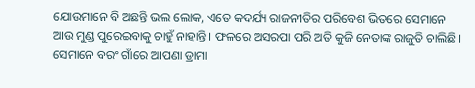ଯୋଉମାନେ ବି ଅଛନ୍ତି ଭଲ ଲୋକ, ଏତେ କଦର୍ଯ୍ୟ ରାଜନୀତିର ପରିବେଶ ଭିତରେ ସେମାନେ ଆଉ ମୁଣ୍ଡ ପୁରେଇବାକୁ ଚାହୁଁ ନାହାନ୍ତି। ଫଳରେ ଅସରପା ପରି ଅତି କୁଜି ନେତାଙ୍କ ରାଜୁତି ଚାଲିଛି। ସେମାନେ ବରଂ ଗାଁରେ ଆପଣା ଡ୍ରାମା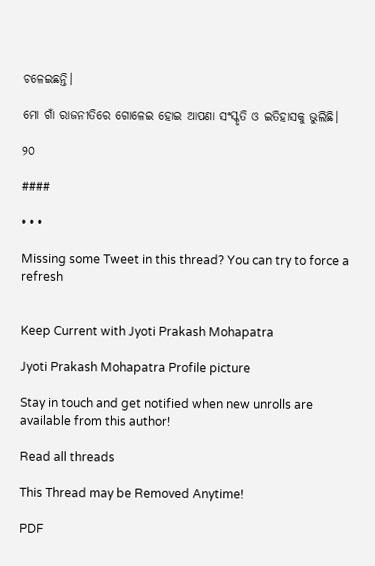ଚଳେଇଛନ୍ତି।

ମୋ ଗାଁ ରାଜନୀତିରେ ଗୋଳେଇ ହୋଇ ଆପଣା ସଂସ୍କୃତି ଓ ଇତିହାସକୁ ଭୁଲିଛି।

୨୦

####

• • •

Missing some Tweet in this thread? You can try to force a refresh


Keep Current with Jyoti Prakash Mohapatra

Jyoti Prakash Mohapatra Profile picture

Stay in touch and get notified when new unrolls are available from this author!

Read all threads

This Thread may be Removed Anytime!

PDF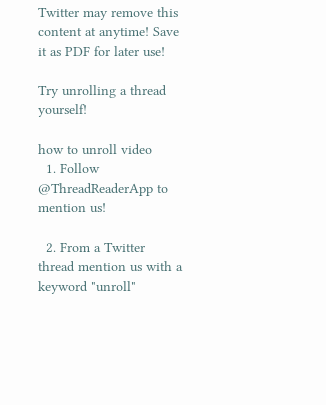Twitter may remove this content at anytime! Save it as PDF for later use!

Try unrolling a thread yourself!

how to unroll video
  1. Follow @ThreadReaderApp to mention us!

  2. From a Twitter thread mention us with a keyword "unroll"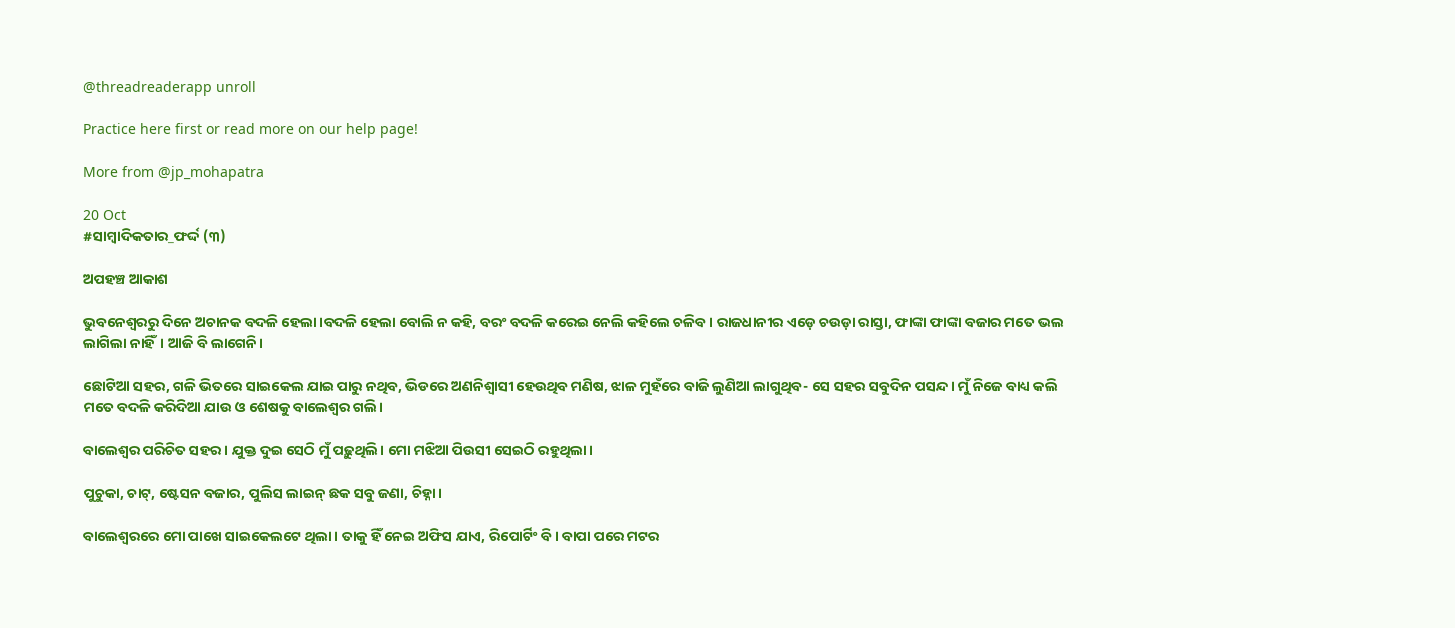@threadreaderapp unroll

Practice here first or read more on our help page!

More from @jp_mohapatra

20 Oct
#ସାମ୍ବାଦିକତାର_ଫର୍ଦ୍ଦ (୩)

ଅପହଞ୍ଚ ଆକାଶ

ଭୁବନେଶ୍ୱରରୁ ଦିନେ ଅଚାନକ ବଦଳି ହେଲା।ବଦଳି ହେଲା ବୋଲି ନ କହି, ବରଂ ବଦଳି କରେଇ ନେଲି କହିଲେ ଚଳିବ। ରାଜଧାନୀର ଏଡ଼େ ଚଉଡ଼ା ରାସ୍ତା, ଫାଙ୍କା ଫାଙ୍କା ବଜାର ମତେ ଭଲ ଲାଗିଲା ନାହିଁ। ଆଜି ବି ଲାଗେନି।

ଛୋଟିଆ ସହର, ଗଳି ଭିତରେ ସାଇକେଲ ଯାଇ ପାରୁ ନଥିବ, ଭିଡରେ ଅଣନିଶ୍ୱାସୀ ହେଉଥିବ ମଣିଷ, ଝାଳ ମୁହଁରେ ବାଜି ଲୁଣିଆ ଲାଗୁଥିବ- ସେ ସହର ସବୁଦିନ ପସନ୍ଦ। ମୁଁ ନିଜେ ବାଧ୍ୟ କଲି ମତେ ବଦଳି କରିଦିଆ ଯାଉ ଓ ଶେଷକୁ ବାଲେଶ୍ୱର ଗଲି।

ବାଲେଶ୍ୱର ପରିଚିତ ସହର। ଯୁକ୍ତ ଦୁଇ ସେଠି ମୁଁ ପଢ଼ୁଥିଲି। ମୋ ମଝିଆ ପିଉସୀ ସେଇଠି ରହୁଥିଲା।

ପୁଚୁକା, ଚାଟ୍, ଷ୍ଟେସନ ବଜାର, ପୁଲିସ ଲାଇନ୍ ଛକ ସବୁ ଜଣା, ଚିହ୍ନା।

ବାଲେଶ୍ୱରରେ ମୋ ପାଖେ ସାଇକେଲଟେ ଥିଲା। ତାକୁ ହିଁ ନେଇ ଅଫିସ ଯାଏ, ରିପୋର୍ଟିଂ ବି। ବାପା ପରେ ମଟର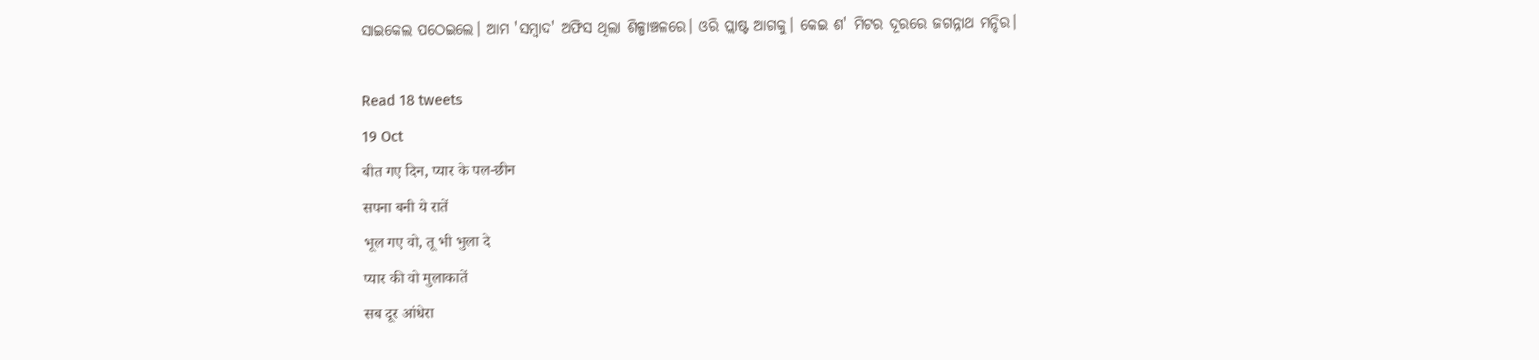ସାଇକେଲ ପଠେଇଲେ। ଆମ 'ସମ୍ବାଦ' ଅଫିସ ଥିଲା ଶିଳ୍ପାଞ୍ଚଳରେ। ଓରି ପ୍ଲାଷ୍ଟ ଆଗକୁ। କେଇ ଶ' ମିଟର ଦୂରରେ ଜଗନ୍ନାଥ ମନ୍ଦିର।

Read 18 tweets
19 Oct
बीत गए दिन, प्यार के पल-छीन
सपना बनी ये रातें
भूल गए वो, तू भी भुला दे
प्यार की वो मुलाकातें
सब दूर आंधेरा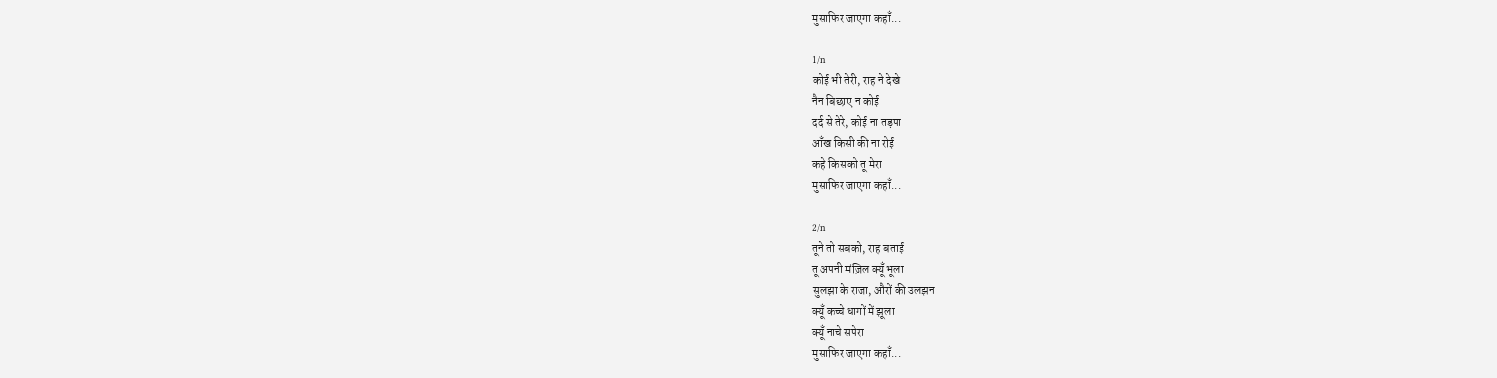मुसाफिर जाएगा कहाँ...

1/n
कोई भी तेरी, राह ने देखे
नैन बिछाए न कोई
दर्द से तेरे, कोई ना तड़पा
आँख किसी की ना रोई
कहे किसको तू मेरा
मुसाफिर जाएगा कहाँ...

2/n
तूने तो सबको, राह बताई
तू अपनी मंज़िल क्यूँ भूला
सुलझा के राजा, औरों की उलझन
क्यूँ कच्चे धागों में झूला
क्यूँ नाचे सपेरा
मुसाफिर जाएगा कहाँ...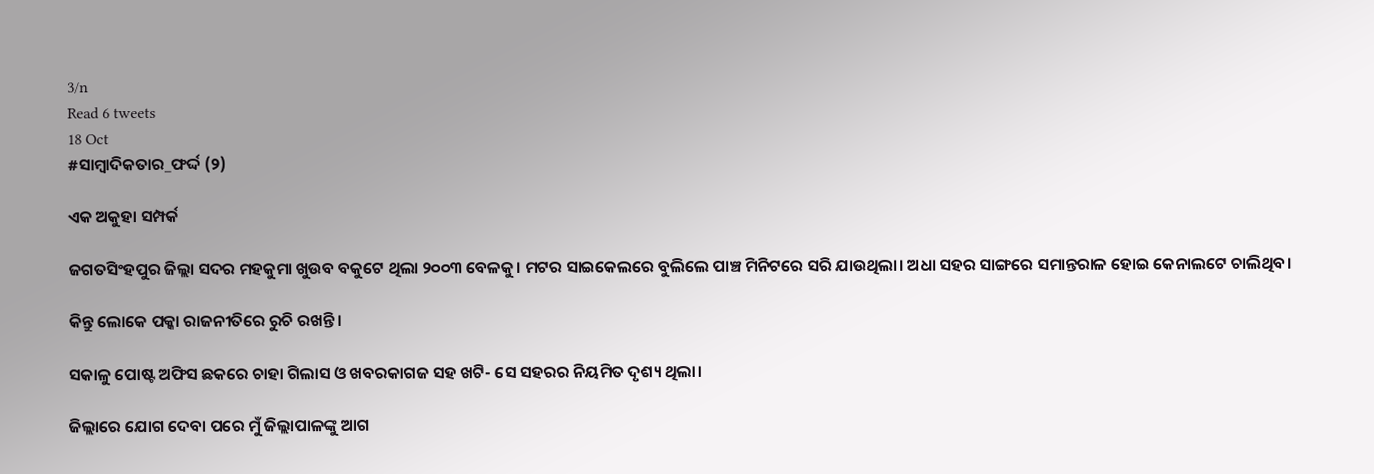3/n
Read 6 tweets
18 Oct
#ସାମ୍ବାଦିକତାର_ଫର୍ଦ୍ଦ (୨)

ଏକ ଅକୁହା ସମ୍ପର୍କ

ଜଗତସିଂହପୁର ଜିଲ୍ଲା ସଦର ମହକୁମା ଖୁଉବ ବକୁଟେ ଥିଲା ୨୦୦୩ ବେଳକୁ। ମଟର ସାଇକେଲରେ ବୁଲିଲେ ପାଞ୍ଚ ମିନିଟରେ ସରି ଯାଉଥିଲା। ଅଧା ସହର ସାଙ୍ଗରେ ସମାନ୍ତରାଳ ହୋଇ କେନାଲଟେ ଚାଲିଥିବ।

କିନ୍ତୁ ଲୋକେ ପକ୍କା ରାଜନୀତିରେ ରୁଚି ରଖନ୍ତି।

ସକାଳୁ ପୋଷ୍ଟ ଅଫିସ ଛକରେ ଚାହା ଗିଲାସ ଓ ଖବରକାଗଜ ସହ ଖଟି- ସେ ସହରର ନିୟମିତ ଦୃଶ୍ୟ ଥିଲା।

ଜିଲ୍ଲାରେ ଯୋଗ ଦେବା ପରେ ମୁଁ ଜିଲ୍ଲାପାଳଙ୍କୁ ଆଗ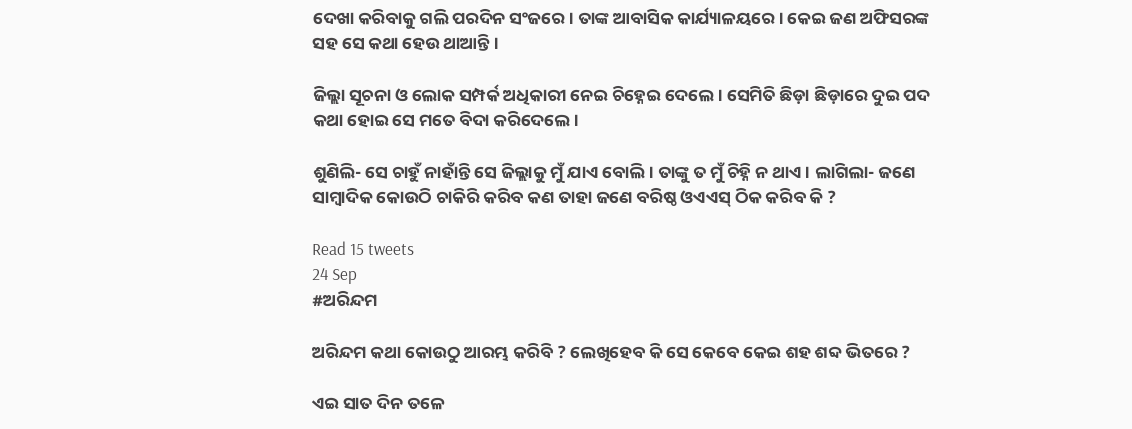ଦେଖା କରିବାକୁ ଗଲି ପରଦିନ ସଂଜରେ। ତାଙ୍କ ଆବାସିକ କାର୍ଯ୍ୟାଳୟରେ। କେଇ ଜଣ ଅଫିସରଙ୍କ ସହ ସେ କଥା ହେଉ ଥାଆନ୍ତି।

ଜିଲ୍ଲା ସୂଚନା ଓ ଲୋକ ସମ୍ପର୍କ ଅଧିକାରୀ ନେଇ ଚିହ୍ନେଇ ଦେଲେ। ସେମିତି ଛିଡ଼ା ଛିଡ଼ାରେ ଦୁଇ ପଦ କଥା ହୋଇ ସେ ମତେ ବିଦା କରିଦେଲେ।

ଶୁଣିଲି- ସେ ଚାହୁଁ ନାହାଁନ୍ତି ସେ ଜିଲ୍ଲାକୁ ମୁଁ ଯାଏ ବୋଲି। ତାଙ୍କୁ ତ ମୁଁ ଚିହ୍ନି ନ ଥାଏ। ଲାଗିଲା- ଜଣେ ସାମ୍ବାଦିକ କୋଉଠି ଚାକିରି କରିବ କଣ ତାହା ଜଣେ ବରିଷ୍ଠ ଓଏଏସ୍ ଠିକ କରିବ କି ?

Read 15 tweets
24 Sep
#ଅରିନ୍ଦମ

ଅରିନ୍ଦମ କଥା କୋଉଠୁ ଆରମ୍ଭ କରିବି ? ଲେଖିହେବ କି ସେ କେବେ କେଇ ଶହ ଶବ୍ଦ ଭିତରେ ?

ଏଇ ସାତ ଦିନ ତଳେ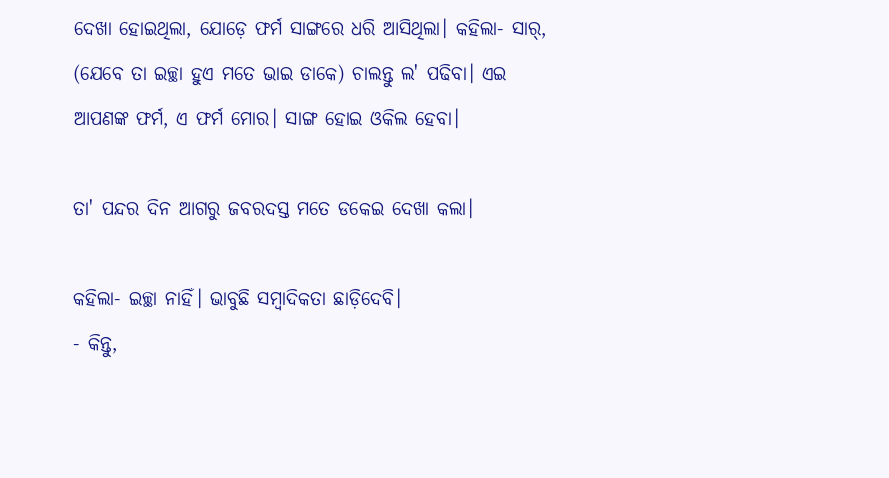ଦେଖା ହୋଇଥିଲା, ଯୋଡ଼େ ଫର୍ମ ସାଙ୍ଗରେ ଧରି ଆସିଥିଲା। କହିଲା- ସାର୍, (ଯେବେ ତା ଇଚ୍ଛା ହୁଏ ମତେ ଭାଇ ଡାକେ) ଚାଲନ୍ତୁ ଲ' ପଢିବା। ଏଇ ଆପଣଙ୍କ ଫର୍ମ, ଏ ଫର୍ମ ମୋର। ସାଙ୍ଗ ହୋଇ ଓକିଲ ହେବା।

ତା' ପନ୍ଦର ଦିନ ଆଗରୁ ଜବରଦସ୍ତ ମତେ ଡକେଇ ଦେଖା କଲା।

କହିଲା- ଇଚ୍ଛା ନାହିଁ। ଭାବୁଛି ସମ୍ବାଦିକତା ଛାଡ଼ିଦେବି।
- କିନ୍ତୁ,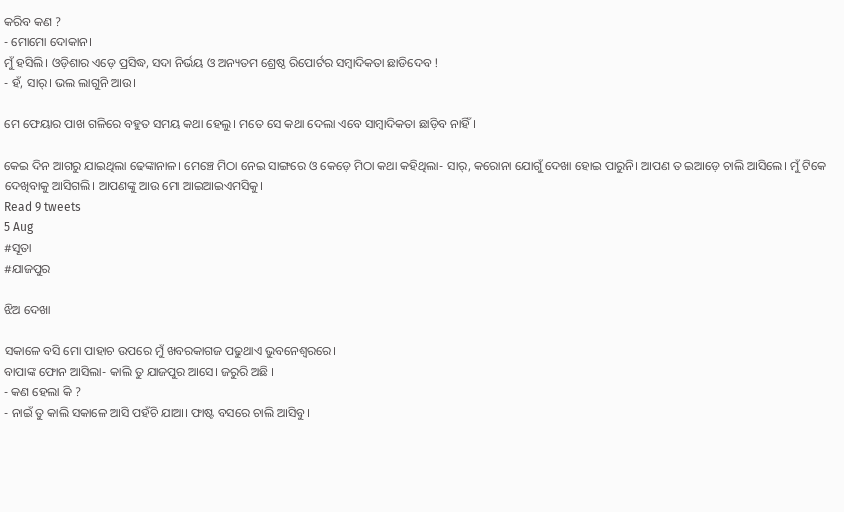କରିବ କଣ ?
- ମୋମୋ ଦୋକାନ।
ମୁଁ ହସିଲି। ଓଡ଼ିଶାର ଏଡ଼େ ପ୍ରସିଦ୍ଧ, ସଦା ନିର୍ଭୟ ଓ ଅନ୍ୟତମ ଶ୍ରେଷ୍ଠ ରିପୋର୍ଟର ସମ୍ବାଦିକତା ଛାଡିଦେବ !
- ହଁ, ସାର୍। ଭଲ ଲାଗୁନି ଆଉ।

ମେ ଫେୟାର ପାଖ ଗଳିରେ ବହୁତ ସମୟ କଥା ହେଲୁ। ମତେ ସେ କଥା ଦେଲା ଏବେ ସାମ୍ବାଦିକତା ଛାଡ଼ିବ ନାହିଁ।

କେଇ ଦିନ ଆଗରୁ ଯାଇଥିଲା ଢେଙ୍କାନାଳ। ମେଞ୍ଚେ ମିଠା ନେଇ ସାଙ୍ଗରେ ଓ କେଡ଼େ ମିଠା କଥା କହିଥିଲା- ସାର୍, କରୋନା ଯୋଗୁଁ ଦେଖା ହୋଇ ପାରୁନି। ଆପଣ ତ ଇଆଡ଼େ ଚାଲି ଆସିଲେ। ମୁଁ ଟିକେ ଦେଖିବାକୁ ଆସିଗଲି। ଆପଣଙ୍କୁ ଆଉ ମୋ ଆଇଆଇଏମସିକୁ।
Read 9 tweets
5 Aug
#ସୂତା
#ଯାଜପୁର

ଝିଅ ଦେଖା

ସକାଳେ ବସି ମୋ ପାହାଚ ଉପରେ ମୁଁ ଖବରକାଗଜ ପଢୁଥାଏ ଭୁବନେଶ୍ୱରରେ।
ବାପାଙ୍କ ଫୋନ ଆସିଲା- କାଲି ତୁ ଯାଜପୁର ଆସେ। ଜରୁରି ଅଛି ।
- କଣ ହେଲା କି ?
- ନାଇଁ ତୁ କାଲି ସକାଳେ ଆସି ପହଁଚି ଯାଆ। ଫାଷ୍ଟ ବସରେ ଚାଲି ଆସିବୁ।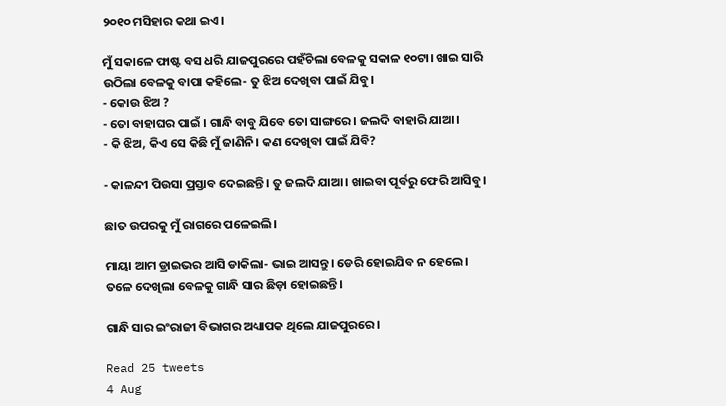୨୦୧୦ ମସିହାର କଥା ଇଏ।

ମୁଁ ସକାଳେ ଫାଷ୍ଟ ବସ ଧରି ଯାଜପୁରରେ ପହଁଚିଲା ବେଳକୁ ସକାଳ ୧୦ଟା। ଖାଇ ସାରି ଉଠିଲା ବେଳକୁ ବାପା କହିଲେ- ତୁ ଝିଅ ଦେଖିବା ପାଇଁ ଯିବୁ।
- କୋଉ ଝିଅ ?
- ତୋ ବାହାଘର ପାଇଁ । ଗାନ୍ଧି ବାବୁ ଯିବେ ତୋ ସାଙ୍ଗରେ। ଜଲଦି ବାହାରି ଯାଆ।
- କି ଝିଅ, କିଏ ସେ କିଛି ମୁଁ ଜାଣିନି। କଣ ଦେଖିବା ପାଇଁ ଯିବି?

- କାଳନ୍ଦୀ ପିଉସା ପ୍ରସ୍ତାବ ଦେଇଛନ୍ତି। ତୁ ଜଲଦି ଯାଆ। ଖାଇବା ପୂର୍ବରୁ ଫେରି ଆସିବୁ।

ଛାତ ଉପରକୁ ମୁଁ ରାଗରେ ପଳେଇଲି।

ମାୟା ଆମ ଡ୍ରାଇଭର ଆସି ଡାକିଲା- ଭାଇ ଆସନ୍ତୁ। ଡେରି ହୋଇଯିବ ନ ହେଲେ। ତଳେ ଦେଖିଲା ବେଳକୁ ଗାନ୍ଧି ସାର ଛିଡ଼ା ହୋଇଛନ୍ତି।

ଗାନ୍ଧି ସାର ଇଂରାଜୀ ବିଭାଗର ଅଧ୍ୟାପକ ଥିଲେ ଯାଜପୁରରେ।

Read 25 tweets
4 Aug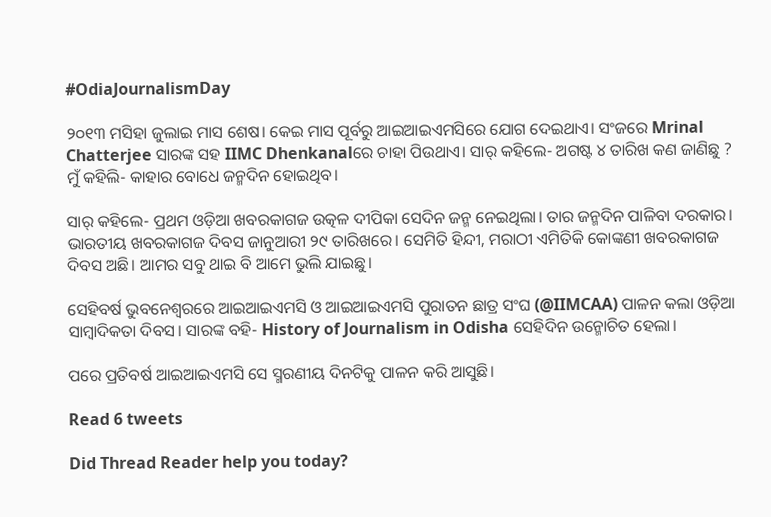#OdiaJournalismDay

୨୦୧୩ ମସିହା ଜୁଲାଇ ମାସ ଶେଷ। କେଇ ମାସ ପୂର୍ବରୁ ଆଇଆଇଏମସିରେ ଯୋଗ ଦେଇଥାଏ। ସଂଜରେ Mrinal Chatterjee ସାରଙ୍କ ସହ IIMC Dhenkanalରେ ଚାହା ପିଉଥାଏ। ସାର୍ କହିଲେ- ଅଗଷ୍ଟ ୪ ତାରିଖ କଣ ଜାଣିଛୁ ?
ମୁଁ କହିଲି- କାହାର ବୋଧେ ଜନ୍ମଦିନ ହୋଇଥିବ।

ସାର୍ କହିଲେ- ପ୍ରଥମ ଓଡ଼ିଆ ଖବରକାଗଜ ଉତ୍କଳ ଦୀପିକା ସେଦିନ ଜନ୍ମ ନେଇଥିଲା। ତାର ଜନ୍ମଦିନ ପାଳିବା ଦରକାର। ଭାରତୀୟ ଖବରକାଗଜ ଦିବସ ଜାନୁଆରୀ ୨୯ ତାରିଖରେ। ସେମିତି ହିନ୍ଦୀ, ମରାଠୀ ଏମିତିକି କୋଙ୍କଣୀ ଖବରକାଗଜ ଦିବସ ଅଛି। ଆମର ସବୁ ଥାଇ ବି ଆମେ ଭୁଲି ଯାଇଛୁ।

ସେହିବର୍ଷ ଭୁବନେଶ୍ୱରରେ ଆଇଆଇଏମସି ଓ ଆଇଆଇଏମସି ପୁରାତନ ଛାତ୍ର ସଂଘ (@IIMCAA) ପାଳନ କଲା ଓଡ଼ିଆ ସାମ୍ବାଦିକତା ଦିବସ। ସାରଙ୍କ ବହି- History of Journalism in Odisha ସେହିଦିନ ଉନ୍ମୋଚିତ ହେଲା।

ପରେ ପ୍ରତିବର୍ଷ ଆଇଆଇଏମସି ସେ ସ୍ମରଣୀୟ ଦିନଟିକୁ ପାଳନ କରି ଆସୁଛି।

Read 6 tweets

Did Thread Reader help you today?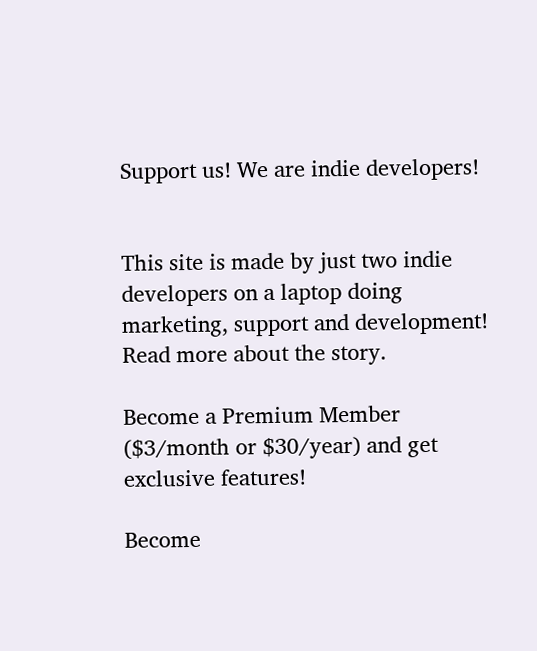Support us! We are indie developers!


This site is made by just two indie developers on a laptop doing marketing, support and development! Read more about the story.

Become a Premium Member ($3/month or $30/year) and get exclusive features!

Become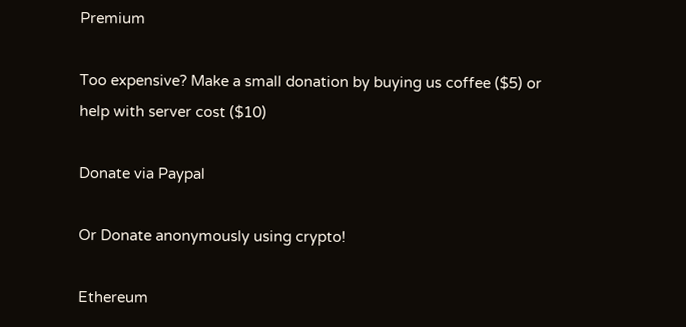Premium

Too expensive? Make a small donation by buying us coffee ($5) or help with server cost ($10)

Donate via Paypal

Or Donate anonymously using crypto!

Ethereum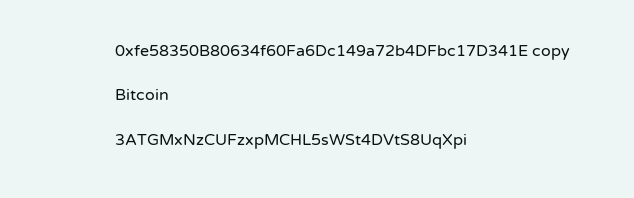0xfe58350B80634f60Fa6Dc149a72b4DFbc17D341E copy

Bitcoin

3ATGMxNzCUFzxpMCHL5sWSt4DVtS8UqXpi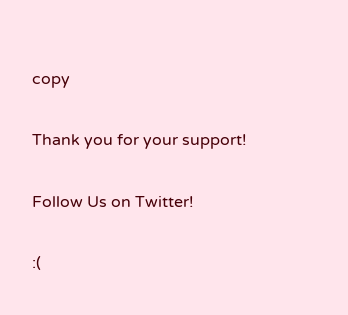copy

Thank you for your support!

Follow Us on Twitter!

:(